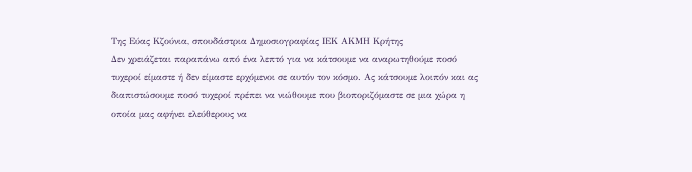Της Εύας Κζούνια, σπουδάστρια Δημοσιογραφίας ΙΕΚ ΑΚΜΗ Κρήτης
Δεν χρειάζεται παραπάνω από ένα λεπτό για να κάτσουμε να αναρωτηθούμε ποσό τυχεροί είμαστε ή δεν είμαστε ερχόμενοι σε αυτόν τον κόσμο. Ας κάτσουμε λοιπόν και ας διαπιστώσουμε ποσό τυχεροί πρέπει να νιώθουμε που βιοποριζόμαστε σε μια χώρα η οποία μας αφήνει ελεύθερους να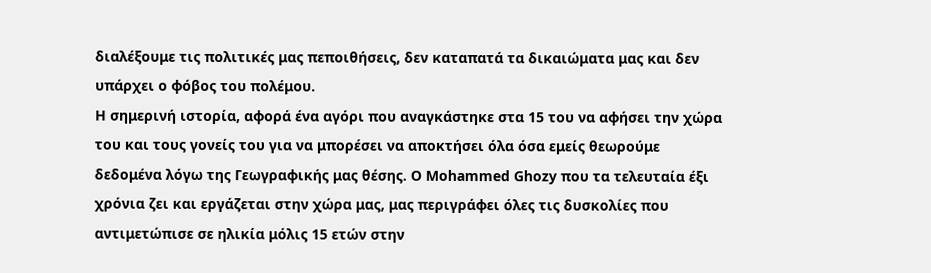διαλέξουμε τις πολιτικές μας πεποιθήσεις, δεν καταπατά τα δικαιώματα μας και δεν υπάρχει ο φόβος του πολέμου.
Η σημερινή ιστορία, αφορά ένα αγόρι που αναγκάστηκε στα 15 του να αφήσει την χώρα του και τους γονείς του για να μπορέσει να αποκτήσει όλα όσα εμείς θεωρούμε δεδομένα λόγω της Γεωγραφικής μας θέσης. O Mohammed Ghozy που τα τελευταία έξι χρόνια ζει και εργάζεται στην χώρα μας, μας περιγράφει όλες τις δυσκολίες που αντιμετώπισε σε ηλικία μόλις 15 ετών στην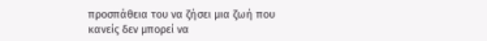προσπάθεια του να ζήσει μια ζωή που κανείς δεν μπορεί να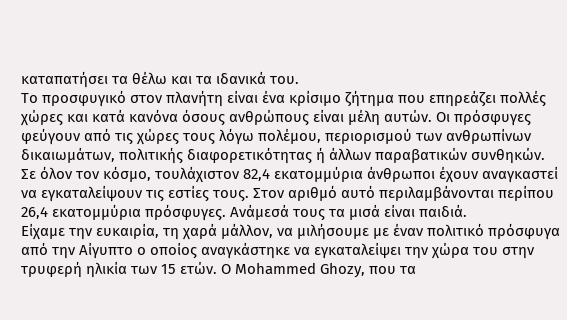καταπατήσει τα θέλω και τα ιδανικά του.
Το προσφυγικό στον πλανήτη είναι ένα κρίσιμο ζήτημα που επηρεάζει πολλές χώρες και κατά κανόνα όσους ανθρώπους είναι μέλη αυτών. Οι πρόσφυγες φεύγουν από τις χώρες τους λόγω πολέμου, περιορισμού των ανθρωπίνων δικαιωμάτων, πολιτικής διαφορετικότητας ή άλλων παραβατικών συνθηκών.
Σε όλον τον κόσμο, τουλάχιστον 82,4 εκατομμύρια άνθρωποι έχουν αναγκαστεί να εγκαταλείψουν τις εστίες τους. Στον αριθμό αυτό περιλαμβάνονται περίπου 26,4 εκατομμύρια πρόσφυγες. Ανάμεσά τους τα μισά είναι παιδιά.
Είχαμε την ευκαιρία, τη χαρά μάλλον, να μιλήσουμε με έναν πολιτικό πρόσφυγα από την Αίγυπτο ο οποίος αναγκάστηκε να εγκαταλείψει την χώρα του στην τρυφερή ηλικία των 15 ετών. Ο Mohammed Ghozy, που τα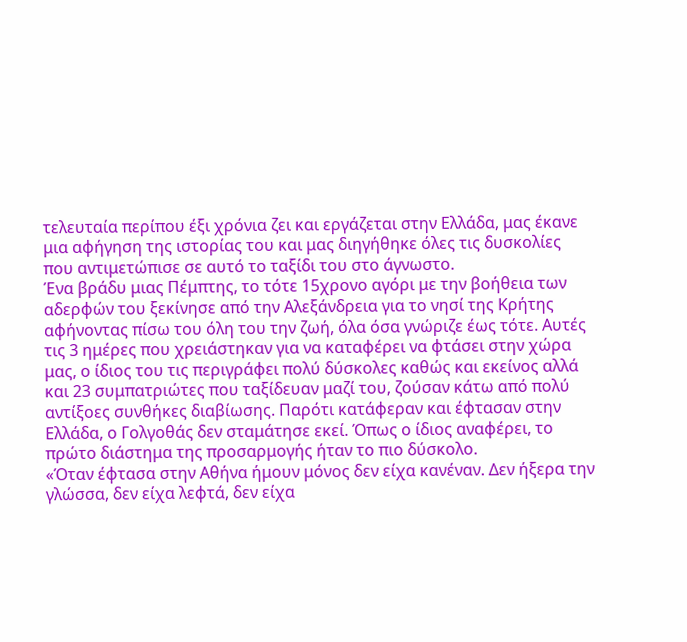τελευταία περίπου έξι χρόνια ζει και εργάζεται στην Ελλάδα, μας έκανε μια αφήγηση της ιστορίας του και μας διηγήθηκε όλες τις δυσκολίες που αντιμετώπισε σε αυτό το ταξίδι του στο άγνωστο.
Ένα βράδυ μιας Πέμπτης, το τότε 15χρονο αγόρι με την βοήθεια των αδερφών του ξεκίνησε από την Αλεξάνδρεια για το νησί της Κρήτης αφήνοντας πίσω του όλη του την ζωή, όλα όσα γνώριζε έως τότε. Αυτές τις 3 ημέρες που χρειάστηκαν για να καταφέρει να φτάσει στην χώρα μας, ο ίδιος του τις περιγράφει πολύ δύσκολες καθώς και εκείνος αλλά και 23 συμπατριώτες που ταξίδευαν μαζί του, ζούσαν κάτω από πολύ αντίξοες συνθήκες διαβίωσης. Παρότι κατάφεραν και έφτασαν στην Ελλάδα, ο Γολγοθάς δεν σταμάτησε εκεί. Όπως ο ίδιος αναφέρει, το πρώτο διάστημα της προσαρμογής ήταν το πιο δύσκολο.
«Όταν έφτασα στην Αθήνα ήμουν μόνος δεν είχα κανέναν. Δεν ήξερα την γλώσσα, δεν είχα λεφτά, δεν είχα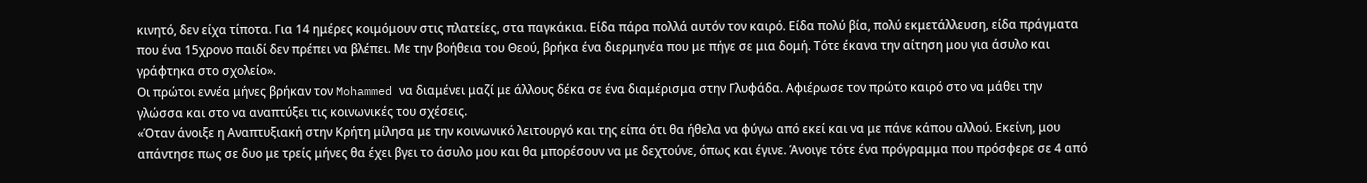κινητό, δεν είχα τίποτα. Για 14 ημέρες κοιμόμουν στις πλατείες, στα παγκάκια. Είδα πάρα πολλά αυτόν τον καιρό. Είδα πολύ βία, πολύ εκμετάλλευση, είδα πράγματα που ένα 15χρονο παιδί δεν πρέπει να βλέπει. Με την βοήθεια του Θεού, βρήκα ένα διερμηνέα που με πήγε σε μια δομή. Τότε έκανα την αίτηση μου για άσυλο και γράφτηκα στο σχολείο».
Οι πρώτοι εννέα μήνες βρήκαν τον Mohammed να διαμένει μαζί με άλλους δέκα σε ένα διαμέρισμα στην Γλυφάδα. Αφιέρωσε τον πρώτο καιρό στο να μάθει την γλώσσα και στο να αναπτύξει τις κοινωνικές του σχέσεις.
«Όταν άνοιξε η Αναπτυξιακή στην Κρήτη μίλησα με την κοινωνικό λειτουργό και της είπα ότι θα ήθελα να φύγω από εκεί και να με πάνε κάπου αλλού. Εκείνη, μου απάντησε πως σε δυο με τρείς μήνες θα έχει βγει το άσυλο μου και θα μπορέσουν να με δεχτούνε, όπως και έγινε. Άνοιγε τότε ένα πρόγραμμα που πρόσφερε σε 4 από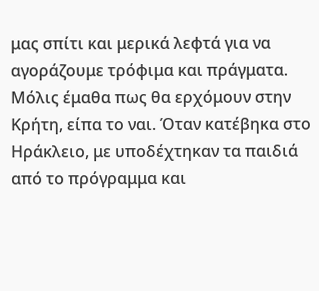μας σπίτι και μερικά λεφτά για να αγοράζουμε τρόφιμα και πράγματα. Μόλις έμαθα πως θα ερχόμουν στην Κρήτη, είπα το ναι. Όταν κατέβηκα στο Ηράκλειο, με υποδέχτηκαν τα παιδιά από το πρόγραμμα και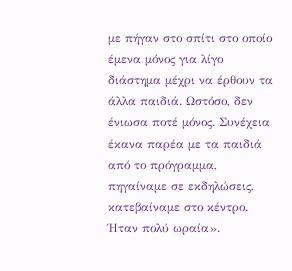με πήγαν στο σπίτι στο οποίο έμενα μόνος για λίγο διάστημα μέχρι να έρθουν τα άλλα παιδιά. Ωστόσο, δεν ένιωσα ποτέ μόνος. Συνέχεια έκανα παρέα με τα παιδιά από το πρόγραμμα, πηγαίναμε σε εκδηλώσεις, κατεβαίναμε στο κέντρο. Ήταν πολύ ωραία».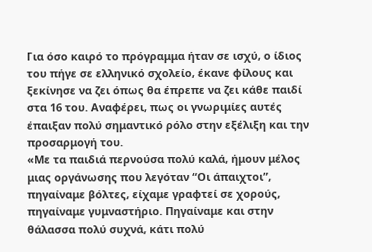Για όσο καιρό το πρόγραμμα ήταν σε ισχύ, ο ίδιος του πήγε σε ελληνικό σχολείο, έκανε φίλους και ξεκίνησε να ζει όπως θα έπρεπε να ζει κάθε παιδί στα 16 του. Αναφέρει, πως οι γνωριμίες αυτές έπαιξαν πολύ σημαντικό ρόλο στην εξέλιξη και την προσαρμογή του.
«Με τα παιδιά περνούσα πολύ καλά, ήμουν μέλος μιας οργάνωσης που λεγόταν “Οι άπαιχτοι”, πηγαίναμε βόλτες, είχαμε γραφτεί σε χορούς, πηγαίναμε γυμναστήριο. Πηγαίναμε και στην θάλασσα πολύ συχνά, κάτι πολύ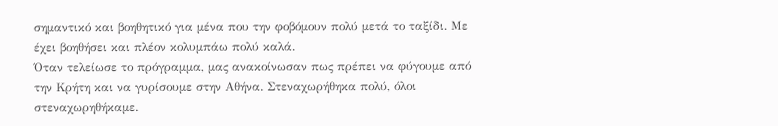σημαντικό και βοηθητικό για μένα που την φοβόμουν πολύ μετά το ταξίδι. Με έχει βοηθήσει και πλέον κολυμπάω πολύ καλά.
Όταν τελείωσε το πρόγραμμα, μας ανακοίνωσαν πως πρέπει να φύγουμε από την Κρήτη και να γυρίσουμε στην Αθήνα. Στεναχωρήθηκα πολύ, όλοι στεναχωρηθήκαμε.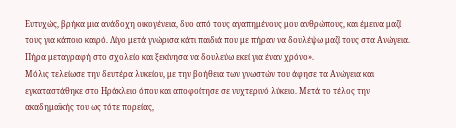Ευτυχώς, βρήκα μια ανάδοχη οικογένεια, δυο από τους αγαπημένους μου ανθρώπους, και έμεινα μαζί τους για κάποιο καιρό. Λίγο μετά γνώρισα κάτι παιδιά που με πήραν να δουλέψω μαζί τους στα Ανώγεια. Πήρα μεταγραφή στο σχολείο και ξεκίνησα να δουλεύω εκεί για έναν χρόνο».
Μόλις τελείωσε την δευτέρα λυκείου, με την βοήθεια των γνωστών του άφησε τα Ανώγεια και εγκαταστάθηκε στο Ηράκλειο όπου και αποφοίτησε σε νυχτερινό λύκειο. Μετά το τέλος την ακαδημαϊκής του ως τότε πορείας,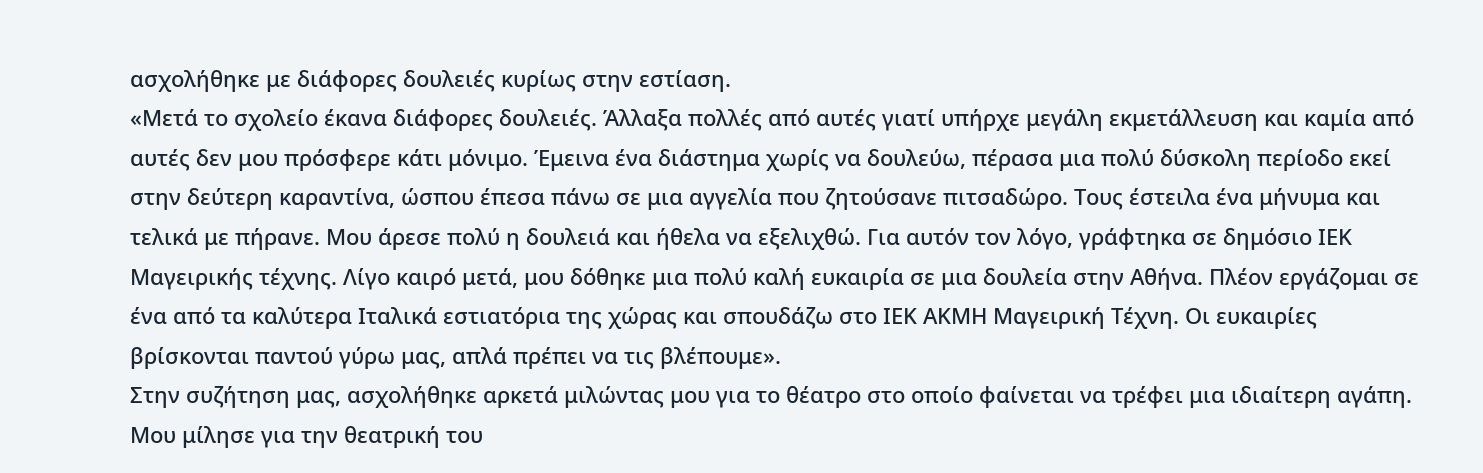ασχολήθηκε με διάφορες δουλειές κυρίως στην εστίαση.
«Μετά το σχολείο έκανα διάφορες δουλειές. Άλλαξα πολλές από αυτές γιατί υπήρχε μεγάλη εκμετάλλευση και καμία από αυτές δεν μου πρόσφερε κάτι μόνιμο. Έμεινα ένα διάστημα χωρίς να δουλεύω, πέρασα μια πολύ δύσκολη περίοδο εκεί στην δεύτερη καραντίνα, ώσπου έπεσα πάνω σε μια αγγελία που ζητούσανε πιτσαδώρο. Τους έστειλα ένα μήνυμα και τελικά με πήρανε. Μου άρεσε πολύ η δουλειά και ήθελα να εξελιχθώ. Για αυτόν τον λόγο, γράφτηκα σε δημόσιο ΙΕΚ Μαγειρικής τέχνης. Λίγο καιρό μετά, μου δόθηκε μια πολύ καλή ευκαιρία σε μια δουλεία στην Αθήνα. Πλέον εργάζομαι σε ένα από τα καλύτερα Ιταλικά εστιατόρια της χώρας και σπουδάζω στο ΙΕΚ ΑΚΜΗ Μαγειρική Τέχνη. Οι ευκαιρίες βρίσκονται παντού γύρω μας, απλά πρέπει να τις βλέπουμε».
Στην συζήτηση μας, ασχολήθηκε αρκετά μιλώντας μου για το θέατρο στο οποίο φαίνεται να τρέφει μια ιδιαίτερη αγάπη. Μου μίλησε για την θεατρική του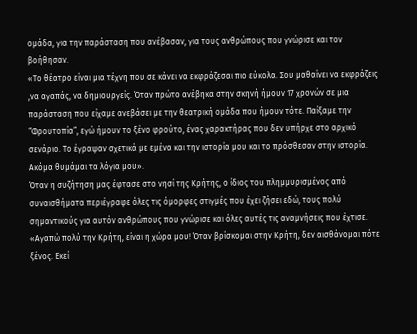ομάδα, για την παράσταση που ανέβασαν, για τους ανθρώπους που γνώρισε και τον βοήθησαν.
«Το θέατρο είναι μια τέχνη που σε κάνει να εκφράζεσαι πιο εύκολα. Σου μαθαίνει να εκφράζεις ,να αγαπάς, να δημιουργείς. Όταν πρώτο ανέβηκα στην σκηνή ήμουν 17 χρονών σε μια παράσταση που είχαμε ανεβάσει με την θεατρική ομάδα που ήμουν τότε. Παίξαμε την “Φρουτοπία”, εγώ ήμουν το ξένο φρούτο, ένας χαρακτήρας που δεν υπήρχε στο αρχικό σενάριο. Το έγραψαν σχετικά με εμένα και την ιστορία μου και το πρόσθεσαν στην ιστορία. Ακόμα θυμάμαι τα λόγια μου».
Όταν η συζήτηση μας έφτασε στο νησί της Κρήτης, ο ίδιος του πλημμυρισμένος από συναισθήματα περιέγραφε όλες τις όμορφες στιγμές που έχει ζήσει εδώ, τους πολύ σημαντικούς για αυτόν ανθρώπους που γνώρισε και όλες αυτές τις αναμνήσεις που έχτισε.
«Αγαπώ πολύ την Κρήτη, είναι η χώρα μου! Όταν βρίσκομαι στην Κρήτη, δεν αισθάνομαι πότε ξένος. Εκεί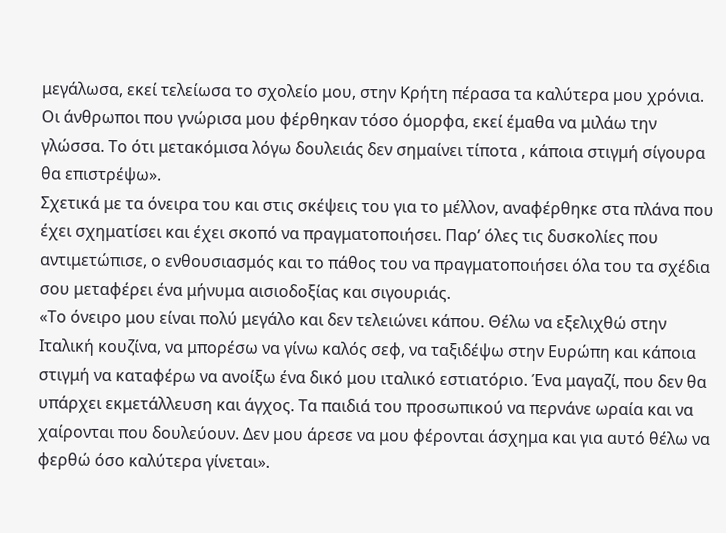μεγάλωσα, εκεί τελείωσα το σχολείο μου, στην Κρήτη πέρασα τα καλύτερα μου χρόνια. Οι άνθρωποι που γνώρισα μου φέρθηκαν τόσο όμορφα, εκεί έμαθα να μιλάω την γλώσσα. Το ότι μετακόμισα λόγω δουλειάς δεν σημαίνει τίποτα , κάποια στιγμή σίγουρα θα επιστρέψω».
Σχετικά με τα όνειρα του και στις σκέψεις του για το μέλλον, αναφέρθηκε στα πλάνα που έχει σχηματίσει και έχει σκοπό να πραγματοποιήσει. Παρ’ όλες τις δυσκολίες που αντιμετώπισε, ο ενθουσιασμός και το πάθος του να πραγματοποιήσει όλα του τα σχέδια σου μεταφέρει ένα μήνυμα αισιοδοξίας και σιγουριάς.
«Το όνειρο μου είναι πολύ μεγάλο και δεν τελειώνει κάπου. Θέλω να εξελιχθώ στην Ιταλική κουζίνα, να μπορέσω να γίνω καλός σεφ, να ταξιδέψω στην Ευρώπη και κάποια στιγμή να καταφέρω να ανοίξω ένα δικό μου ιταλικό εστιατόριο. Ένα μαγαζί, που δεν θα υπάρχει εκμετάλλευση και άγχος. Τα παιδιά του προσωπικού να περνάνε ωραία και να χαίρονται που δουλεύουν. Δεν μου άρεσε να μου φέρονται άσχημα και για αυτό θέλω να φερθώ όσο καλύτερα γίνεται».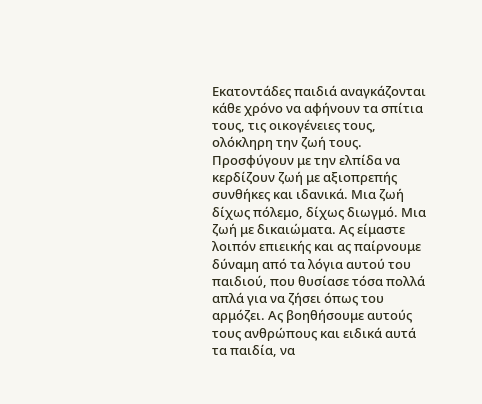Εκατοντάδες παιδιά αναγκάζονται κάθε χρόνο να αφήνουν τα σπίτια τους, τις οικογένειες τους, ολόκληρη την ζωή τους. Προσφύγουν με την ελπίδα να κερδίζουν ζωή με αξιοπρεπής συνθήκες και ιδανικά. Μια ζωή δίχως πόλεμο, δίχως διωγμό. Μια ζωή με δικαιώματα. Ας είμαστε λοιπόν επιεικής και ας παίρνουμε δύναμη από τα λόγια αυτού του παιδιού, που θυσίασε τόσα πολλά απλά για να ζήσει όπως του αρμόζει. Ας βοηθήσουμε αυτούς τους ανθρώπους και ειδικά αυτά τα παιδία, να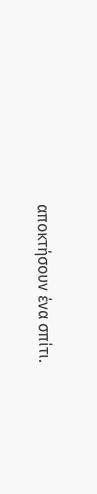αποκτήσουν ένα σπίτι.